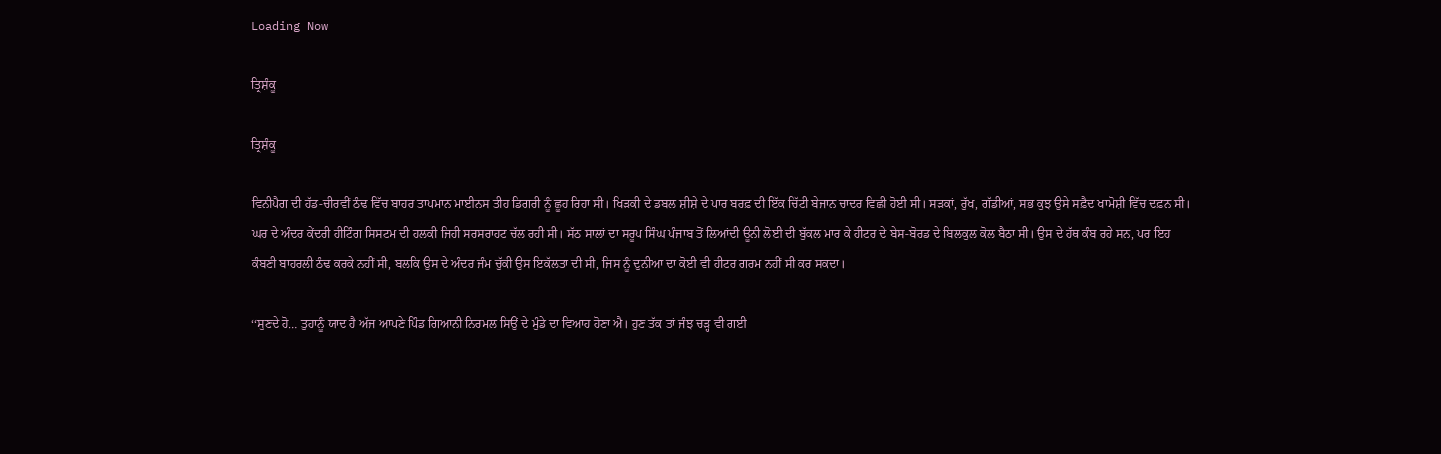Loading Now

ਤ੍ਰਿਸ਼ੰਕੂ

ਤ੍ਰਿਸ਼ੰਕੂ

ਵਿਨੀਪੈਗ ਦੀ ਹੱਡ-ਚੀਰਵੀਂ ਠੰਢ ਵਿੱਚ ਬਾਹਰ ਤਾਪਮਾਨ ਮਾਈਨਸ ਤੀਹ ਡਿਗਰੀ ਨੂੰ ਛੂਹ ਰਿਹਾ ਸੀ। ਖਿੜਕੀ ਦੇ ਡਬਲ ਸ਼ੀਸ਼ੇ ਦੇ ਪਾਰ ਬਰਫ਼ ਦੀ ਇੱਕ ਚਿੱਟੀ ਬੇਜਾਨ ਚਾਦਰ ਵਿਛੀ ਹੋਈ ਸੀ। ਸੜਕਾਂ, ਰੁੱਖ, ਗੱਡੀਆਂ, ਸਭ ਕੁਝ ਉਸੇ ਸਫ਼ੈਦ ਖਾਮੋਸ਼ੀ ਵਿੱਚ ਦਫ਼ਨ ਸੀ। ਘਰ ਦੇ ਅੰਦਰ ਕੇਂਦਰੀ ਹੀਟਿੰਗ ਸਿਸਟਮ ਦੀ ਹਲਕੀ ਜਿਹੀ ਸਰਸਰਾਹਟ ਚੱਲ ਰਹੀ ਸੀ। ਸੱਠ ਸਾਲਾਂ ਦਾ ਸਰੂਪ ਸਿੰਘ ਪੰਜਾਬ ਤੋਂ ਲਿਆਂਦੀ ਊਨੀ ਲੋਈ ਦੀ ਬੁੱਕਲ ਮਾਰ ਕੇ ਹੀਟਰ ਦੇ ਬੇਸ-ਬੋਰਡ ਦੇ ਬਿਲਕੁਲ ਕੋਲ ਬੈਠਾ ਸੀ। ਉਸ ਦੇ ਹੱਥ ਕੰਬ ਰਹੇ ਸਨ, ਪਰ ਇਹ ਕੰਬਣੀ ਬਾਹਰਲੀ ਠੰਢ ਕਰਕੇ ਨਹੀਂ ਸੀ, ਬਲਕਿ ਉਸ ਦੇ ਅੰਦਰ ਜੰਮ ਚੁੱਕੀ ਉਸ ਇਕੱਲਤਾ ਦੀ ਸੀ, ਜਿਸ ਨੂੰ ਦੁਨੀਆ ਦਾ ਕੋਈ ਵੀ ਹੀਟਰ ਗਰਮ ਨਹੀਂ ਸੀ ਕਰ ਸਕਦਾ।

‘‘ਸੁਣਦੇ ਹੋ… ਤੁਹਾਨੂੰ ਯਾਦ ਹੈ ਅੱਜ ਆਪਣੇ ਪਿੰਡ ਗਿਆਨੀ ਨਿਰਮਲ ਸਿਉਂ ਦੇ ਮੁੰਡੇ ਦਾ ਵਿਆਹ ਹੋਣਾ ਐ। ਹੁਣ ਤੱਕ ਤਾਂ ਜੰਝ ਚੜ੍ਹ ਵੀ ਗਈ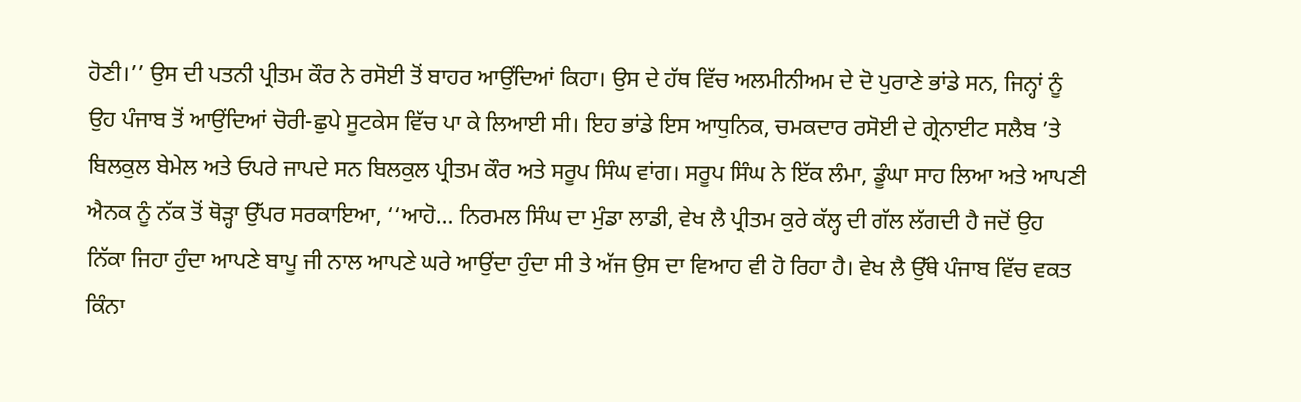ਹੋਣੀ।’’ ਉਸ ਦੀ ਪਤਨੀ ਪ੍ਰੀਤਮ ਕੌਰ ਨੇ ਰਸੋਈ ਤੋਂ ਬਾਹਰ ਆਉਂਦਿਆਂ ਕਿਹਾ। ਉਸ ਦੇ ਹੱਥ ਵਿੱਚ ਅਲਮੀਨੀਅਮ ਦੇ ਦੋ ਪੁਰਾਣੇ ਭਾਂਡੇ ਸਨ, ਜਿਨ੍ਹਾਂ ਨੂੰ ਉਹ ਪੰਜਾਬ ਤੋਂ ਆਉਂਦਿਆਂ ਚੋਰੀ-ਛੁਪੇ ਸੂਟਕੇਸ ਵਿੱਚ ਪਾ ਕੇ ਲਿਆਈ ਸੀ। ਇਹ ਭਾਂਡੇ ਇਸ ਆਧੁਨਿਕ, ਚਮਕਦਾਰ ਰਸੋਈ ਦੇ ਗ੍ਰੇਨਾਈਟ ਸਲੈਬ ’ਤੇ ਬਿਲਕੁਲ ਬੇਮੇਲ ਅਤੇ ਓਪਰੇ ਜਾਪਦੇ ਸਨ ਬਿਲਕੁਲ ਪ੍ਰੀਤਮ ਕੌਰ ਅਤੇ ਸਰੂਪ ਸਿੰਘ ਵਾਂਗ। ਸਰੂਪ ਸਿੰਘ ਨੇ ਇੱਕ ਲੰਮਾ, ਡੂੰਘਾ ਸਾਹ ਲਿਆ ਅਤੇ ਆਪਣੀ ਐਨਕ ਨੂੰ ਨੱਕ ਤੋਂ ਥੋੜ੍ਹਾ ਉੱਪਰ ਸਰਕਾਇਆ, ‘‘ਆਹੋ… ਨਿਰਮਲ ਸਿੰਘ ਦਾ ਮੁੰਡਾ ਲਾਡੀ, ਵੇਖ ਲੈ ਪ੍ਰੀਤਮ ਕੁਰੇ ਕੱਲ੍ਹ ਦੀ ਗੱਲ ਲੱਗਦੀ ਹੈ ਜਦੋਂ ਉਹ ਨਿੱਕਾ ਜਿਹਾ ਹੁੰਦਾ ਆਪਣੇ ਬਾਪੂ ਜੀ ਨਾਲ ਆਪਣੇ ਘਰੇ ਆਉਂਦਾ ਹੁੰਦਾ ਸੀ ਤੇ ਅੱਜ ਉਸ ਦਾ ਵਿਆਹ ਵੀ ਹੋ ਰਿਹਾ ਹੈ। ਵੇਖ ਲੈ ਉੱਥੇ ਪੰਜਾਬ ਵਿੱਚ ਵਕਤ ਕਿੰਨਾ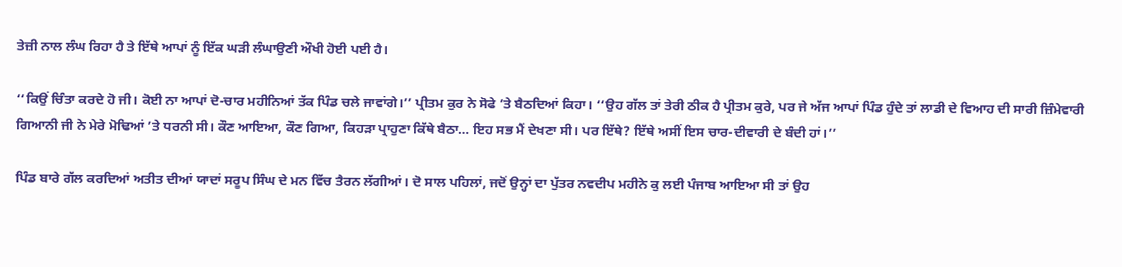ਤੇਜ਼ੀ ਨਾਲ ਲੰਘ ਰਿਹਾ ਹੈ ਤੇ ਇੱਥੇ ਆਪਾਂ ਨੂੰ ਇੱਕ ਘੜੀ ਲੰਘਾਉਣੀ ਔਖੀ ਹੋਈ ਪਈ ਹੈ।

‘‘ਕਿਉਂ ਚਿੰਤਾ ਕਰਦੇ ਹੋ ਜੀ। ਕੋਈ ਨਾ ਆਪਾਂ ਦੋ-ਚਾਰ ਮਹੀਨਿਆਂ ਤੱਕ ਪਿੰਡ ਚਲੇ ਜਾਵਾਂਗੇ।’’ ਪ੍ਰੀਤਮ ਕੁਰ ਨੇ ਸੋਫੇ ’ਤੇ ਬੈਠਦਿਆਂ ਕਿਹਾ। ‘‘ਉਹ ਗੱਲ ਤਾਂ ਤੇਰੀ ਠੀਕ ਹੈ ਪ੍ਰੀਤਮ ਕੁਰੇ, ਪਰ ਜੇ ਅੱਜ ਆਪਾਂ ਪਿੰਡ ਹੁੰਦੇ ਤਾਂ ਲਾਡੀ ਦੇ ਵਿਆਹ ਦੀ ਸਾਰੀ ਜ਼ਿੰਮੇਵਾਰੀ ਗਿਆਨੀ ਜੀ ਨੇ ਮੇਰੇ ਮੋਢਿਆਂ ’ਤੇ ਧਰਨੀ ਸੀ। ਕੌਣ ਆਇਆ, ਕੌਣ ਗਿਆ, ਕਿਹੜਾ ਪ੍ਰਾਹੁਣਾ ਕਿੱਥੇ ਬੈਠਾ… ਇਹ ਸਭ ਮੈਂ ਦੇਖਣਾ ਸੀ। ਪਰ ਇੱਥੇ? ਇੱਥੇ ਅਸੀਂ ਇਸ ਚਾਰ-ਦੀਵਾਰੀ ਦੇ ਬੰਦੀ ਹਾਂ।’’

ਪਿੰਡ ਬਾਰੇ ਗੱਲ ਕਰਦਿਆਂ ਅਤੀਤ ਦੀਆਂ ਯਾਦਾਂ ਸਰੂਪ ਸਿੰਘ ਦੇ ਮਨ ਵਿੱਚ ਤੈਰਨ ਲੱਗੀਆਂ। ਦੋ ਸਾਲ ਪਹਿਲਾਂ, ਜਦੋਂ ਉਨ੍ਹਾਂ ਦਾ ਪੁੱਤਰ ਨਵਦੀਪ ਮਹੀਨੇ ਕੁ ਲਈ ਪੰਜਾਬ ਆਇਆ ਸੀ ਤਾਂ ਉਹ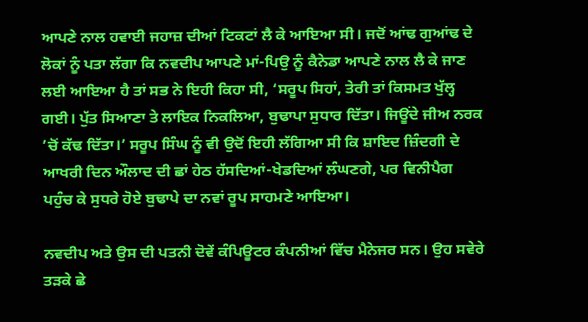ਆਪਣੇ ਨਾਲ ਹਵਾਈ ਜਹਾਜ਼ ਦੀਆਂ ਟਿਕਟਾਂ ਲੈ ਕੇ ਆਇਆ ਸੀ। ਜਦੋਂ ਆਂਢ ਗੁਆਂਢ ਦੇ ਲੋਕਾਂ ਨੂੰ ਪਤਾ ਲੱਗਾ ਕਿ ਨਵਦੀਪ ਆਪਣੇ ਮਾਂ-ਪਿਉ ਨੂੰ ਕੈਨੇਡਾ ਆਪਣੇ ਨਾਲ ਲੈ ਕੇ ਜਾਣ ਲਈ ਆਇਆ ਹੈ ਤਾਂ ਸਭ ਨੇ ਇਹੀ ਕਿਹਾ ਸੀ, ‘ਸਰੂਪ ਸਿਹਾਂ, ਤੇਰੀ ਤਾਂ ਕਿਸਮਤ ਖੁੱਲ੍ਹ ਗਈ। ਪੁੱਤ ਸਿਆਣਾ ਤੇ ਲਾਇਕ ਨਿਕਲਿਆ, ਬੁਢਾਪਾ ਸੁਧਾਰ ਦਿੱਤਾ। ਜਿਊਂਦੇ ਜੀਅ ਨਰਕ ’ਚੋਂ ਕੱਢ ਦਿੱਤਾ।’ ਸਰੂਪ ਸਿੰਘ ਨੂੰ ਵੀ ਉਦੋਂ ਇਹੀ ਲੱਗਿਆ ਸੀ ਕਿ ਸ਼ਾਇਦ ਜ਼ਿੰਦਗੀ ਦੇ ਆਖਰੀ ਦਿਨ ਔਲਾਦ ਦੀ ਛਾਂ ਹੇਠ ਹੱਸਦਿਆਂ-ਖੇਡਦਿਆਂ ਲੰਘਣਗੇ, ਪਰ ਵਿਨੀਪੈਗ ਪਹੁੰਚ ਕੇ ਸੁਧਰੇ ਹੋਏ ਬੁਢਾਪੇ ਦਾ ਨਵਾਂ ਰੂਪ ਸਾਹਮਣੇ ਆਇਆ।

ਨਵਦੀਪ ਅਤੇ ਉਸ ਦੀ ਪਤਨੀ ਦੋਵੇਂ ਕੰਪਿਊਟਰ ਕੰਪਨੀਆਂ ਵਿੱਚ ਮੈਨੇਜਰ ਸਨ। ਉਹ ਸਵੇਰੇ ਤੜਕੇ ਛੇ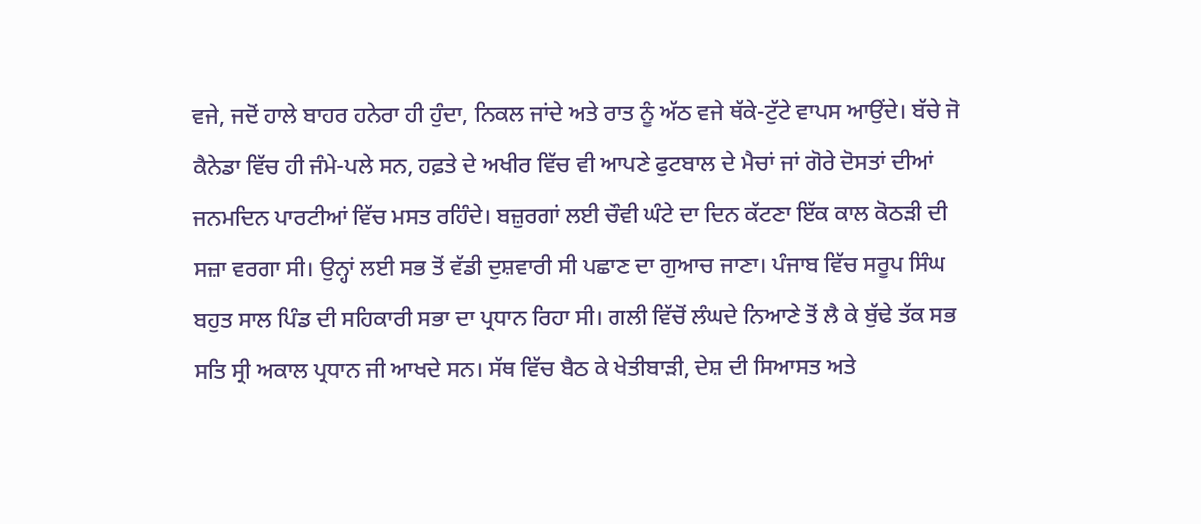ਵਜੇ, ਜਦੋਂ ਹਾਲੇ ਬਾਹਰ ਹਨੇਰਾ ਹੀ ਹੁੰਦਾ, ਨਿਕਲ ਜਾਂਦੇ ਅਤੇ ਰਾਤ ਨੂੰ ਅੱਠ ਵਜੇ ਥੱਕੇ-ਟੁੱਟੇ ਵਾਪਸ ਆਉਂਦੇ। ਬੱਚੇ ਜੋ ਕੈਨੇਡਾ ਵਿੱਚ ਹੀ ਜੰਮੇ-ਪਲੇ ਸਨ, ਹਫ਼ਤੇ ਦੇ ਅਖੀਰ ਵਿੱਚ ਵੀ ਆਪਣੇ ਫੁਟਬਾਲ ਦੇ ਮੈਚਾਂ ਜਾਂ ਗੋਰੇ ਦੋਸਤਾਂ ਦੀਆਂ ਜਨਮਦਿਨ ਪਾਰਟੀਆਂ ਵਿੱਚ ਮਸਤ ਰਹਿੰਦੇ। ਬਜ਼ੁਰਗਾਂ ਲਈ ਚੌਵੀ ਘੰਟੇ ਦਾ ਦਿਨ ਕੱਟਣਾ ਇੱਕ ਕਾਲ ਕੋਠੜੀ ਦੀ ਸਜ਼ਾ ਵਰਗਾ ਸੀ। ਉਨ੍ਹਾਂ ਲਈ ਸਭ ਤੋਂ ਵੱਡੀ ਦੁਸ਼ਵਾਰੀ ਸੀ ਪਛਾਣ ਦਾ ਗੁਆਚ ਜਾਣਾ। ਪੰਜਾਬ ਵਿੱਚ ਸਰੂਪ ਸਿੰਘ ਬਹੁਤ ਸਾਲ ਪਿੰਡ ਦੀ ਸਹਿਕਾਰੀ ਸਭਾ ਦਾ ਪ੍ਰਧਾਨ ਰਿਹਾ ਸੀ। ਗਲੀ ਵਿੱਚੋਂ ਲੰਘਦੇ ਨਿਆਣੇ ਤੋਂ ਲੈ ਕੇ ਬੁੱਢੇ ਤੱਕ ਸਭ ਸਤਿ ਸ੍ਰੀ ਅਕਾਲ ਪ੍ਰਧਾਨ ਜੀ ਆਖਦੇ ਸਨ। ਸੱਥ ਵਿੱਚ ਬੈਠ ਕੇ ਖੇਤੀਬਾੜੀ, ਦੇਸ਼ ਦੀ ਸਿਆਸਤ ਅਤੇ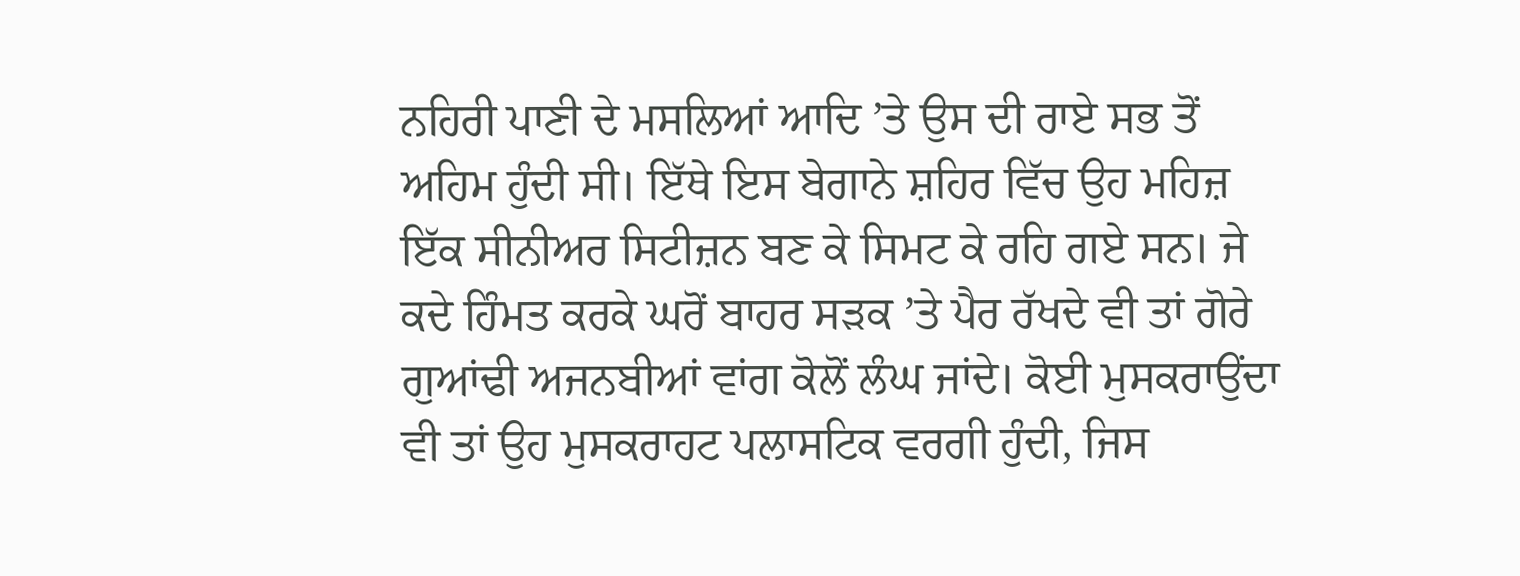ਨਹਿਰੀ ਪਾਣੀ ਦੇ ਮਸਲਿਆਂ ਆਦਿ ’ਤੇ ਉਸ ਦੀ ਰਾਏ ਸਭ ਤੋਂ ਅਹਿਮ ਹੁੰਦੀ ਸੀ। ਇੱਥੇ ਇਸ ਬੇਗਾਨੇ ਸ਼ਹਿਰ ਵਿੱਚ ਉਹ ਮਹਿਜ਼ ਇੱਕ ਸੀਨੀਅਰ ਸਿਟੀਜ਼ਨ ਬਣ ਕੇ ਸਿਮਟ ਕੇ ਰਹਿ ਗਏ ਸਨ। ਜੇ ਕਦੇ ਹਿੰਮਤ ਕਰਕੇ ਘਰੋਂ ਬਾਹਰ ਸੜਕ ’ਤੇ ਪੈਰ ਰੱਖਦੇ ਵੀ ਤਾਂ ਗੋਰੇ ਗੁਆਂਢੀ ਅਜਨਬੀਆਂ ਵਾਂਗ ਕੋਲੋਂ ਲੰਘ ਜਾਂਦੇ। ਕੋਈ ਮੁਸਕਰਾਉਂਦਾ ਵੀ ਤਾਂ ਉਹ ਮੁਸਕਰਾਹਟ ਪਲਾਸਟਿਕ ਵਰਗੀ ਹੁੰਦੀ, ਜਿਸ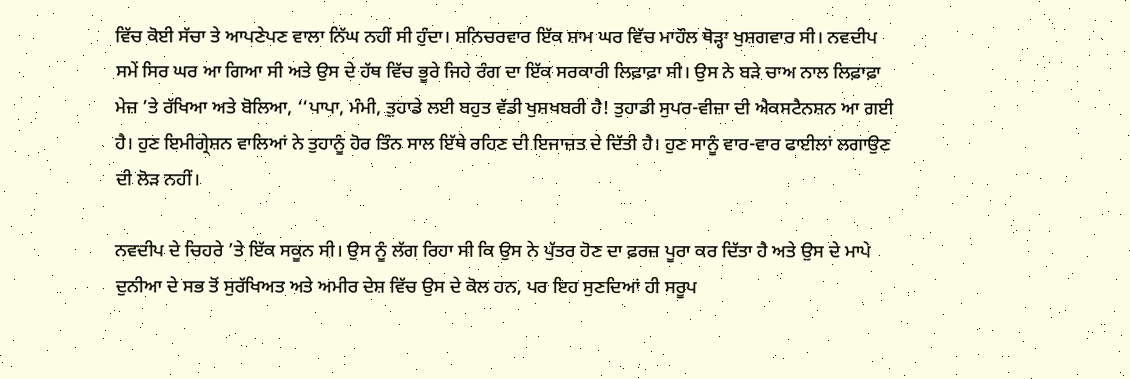ਵਿੱਚ ਕੋਈ ਸੱਚਾ ਤੇ ਆਪਣੇਪਣ ਵਾਲਾ ਨਿੱਘ ਨਹੀਂ ਸੀ ਹੁੰਦਾ। ਸ਼ਨਿਚਰਵਾਰ ਇੱਕ ਸ਼ਾਮ ਘਰ ਵਿੱਚ ਮਾਹੌਲ ਥੋੜ੍ਹਾ ਖੁਸ਼ਗਵਾਰ ਸੀ। ਨਵਦੀਪ ਸਮੇਂ ਸਿਰ ਘਰ ਆ ਗਿਆ ਸੀ ਅਤੇ ਉਸ ਦੇ ਹੱਥ ਵਿੱਚ ਭੂਰੇ ਜਿਹੇ ਰੰਗ ਦਾ ਇੱਕ ਸਰਕਾਰੀ ਲਿਫ਼ਾਫ਼ਾ ਸੀ। ਉਸ ਨੇ ਬੜੇ ਚਾਅ ਨਾਲ ਲਿਫ਼ਾਫ਼ਾ ਮੇਜ਼ ’ਤੇ ਰੱਖਿਆ ਅਤੇ ਬੋਲਿਆ, ‘‘ਪਾਪਾ, ਮੰਮੀ, ਤੁਹਾਡੇ ਲਈ ਬਹੁਤ ਵੱਡੀ ਖੁਸ਼ਖਬਰੀ ਹੈ! ਤੁਹਾਡੀ ਸੁਪਰ-ਵੀਜ਼ਾ ਦੀ ਐਕਸਟੈਨਸ਼ਨ ਆ ਗਈ ਹੈ। ਹੁਣ ਇਮੀਗ੍ਰੇਸ਼ਨ ਵਾਲਿਆਂ ਨੇ ਤੁਹਾਨੂੰ ਹੋਰ ਤਿੰਨ ਸਾਲ ਇੱਥੇ ਰਹਿਣ ਦੀ ਇਜਾਜ਼ਤ ਦੇ ਦਿੱਤੀ ਹੈ। ਹੁਣ ਸਾਨੂੰ ਵਾਰ-ਵਾਰ ਫਾਈਲਾਂ ਲਗਾਉਣ ਦੀ ਲੋੜ ਨਹੀਂ।

ਨਵਦੀਪ ਦੇ ਚਿਹਰੇ ’ਤੇ ਇੱਕ ਸਕੂਨ ਸੀ। ਉਸ ਨੂੰ ਲੱਗ ਰਿਹਾ ਸੀ ਕਿ ਉਸ ਨੇ ਪੁੱਤਰ ਹੋਣ ਦਾ ਫ਼ਰਜ਼ ਪੂਰਾ ਕਰ ਦਿੱਤਾ ਹੈ ਅਤੇ ਉਸ ਦੇ ਮਾਪੇ ਦੁਨੀਆ ਦੇ ਸਭ ਤੋਂ ਸੁਰੱਖਿਅਤ ਅਤੇ ਅਮੀਰ ਦੇਸ਼ ਵਿੱਚ ਉਸ ਦੇ ਕੋਲ ਹਨ, ਪਰ ਇਹ ਸੁਣਦਿਆਂ ਹੀ ਸਰੂਪ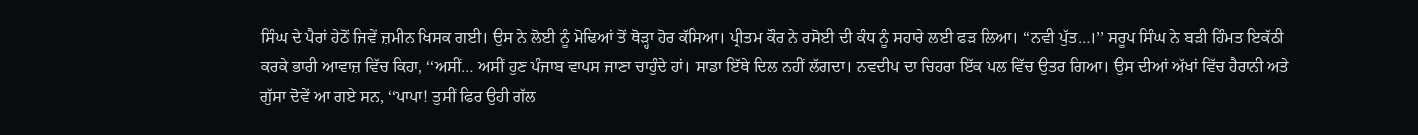ਸਿੰਘ ਦੇ ਪੈਰਾਂ ਹੇਠੋਂ ਜਿਵੇਂ ਜ਼ਮੀਨ ਖਿਸਕ ਗਈ। ਉਸ ਨੇ ਲੋਈ ਨੂੰ ਮੋਢਿਆਂ ਤੋਂ ਥੋੜ੍ਹਾ ਹੋਰ ਕੱਸਿਆ। ਪ੍ਰੀਤਮ ਕੌਰ ਨੇ ਰਸੋਈ ਦੀ ਕੰਧ ਨੂੰ ਸਹਾਰੇ ਲਈ ਫੜ ਲਿਆ। ‘‘ਨਵੀ ਪੁੱਤ…।’’ ਸਰੂਪ ਸਿੰਘ ਨੇ ਬੜੀ ਹਿੰਮਤ ਇਕੱਠੀ ਕਰਕੇ ਭਾਰੀ ਆਵਾਜ਼ ਵਿੱਚ ਕਿਹਾ, ‘‘ਅਸੀਂ… ਅਸੀਂ ਹੁਣ ਪੰਜਾਬ ਵਾਪਸ ਜਾਣਾ ਚਾਹੁੰਦੇ ਹਾਂ। ਸਾਡਾ ਇੱਥੇ ਦਿਲ ਨਹੀਂ ਲੱਗਦਾ। ਨਵਦੀਪ ਦਾ ਚਿਹਰਾ ਇੱਕ ਪਲ ਵਿੱਚ ਉਤਰ ਗਿਆ। ਉਸ ਦੀਆਂ ਅੱਖਾਂ ਵਿੱਚ ਹੈਰਾਨੀ ਅਤੇ ਗੁੱਸਾ ਦੋਵੇਂ ਆ ਗਏ ਸਨ, ‘‘ਪਾਪਾ! ਤੁਸੀਂ ਫਿਰ ਉਹੀ ਗੱਲ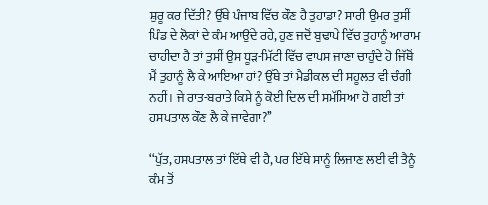ਸ਼ੁਰੂ ਕਰ ਦਿੱਤੀ? ਉੱਥੇ ਪੰਜਾਬ ਵਿੱਚ ਕੌਣ ਹੈ ਤੁਹਾਡਾ? ਸਾਰੀ ਉਮਰ ਤੁਸੀਂ ਪਿੰਡ ਦੇ ਲੋਕਾਂ ਦੇ ਕੰਮ ਆਉਂਦੇ ਰਹੇ, ਹੁਣ ਜਦੋਂ ਬੁਢਾਪੇ ਵਿੱਚ ਤੁਹਾਨੂੰ ਆਰਾਮ ਚਾਹੀਦਾ ਹੈ ਤਾਂ ਤੁਸੀਂ ਉਸ ਧੂੜ-ਮਿੱਟੀ ਵਿੱਚ ਵਾਪਸ ਜਾਣਾ ਚਾਹੁੰਦੇ ਹੋ ਜਿੱਥੋਂ ਮੈਂ ਤੁਹਾਨੂੰ ਲੈ ਕੇ ਆਇਆ ਹਾਂ? ਉੱਥੇ ਤਾਂ ਮੈਡੀਕਲ ਦੀ ਸਹੂਲਤ ਵੀ ਚੰਗੀ ਨਹੀਂ। ਜੇ ਰਾਤ-ਬਰਾਤੇ ਕਿਸੇ ਨੂੰ ਕੋਈ ਦਿਲ ਦੀ ਸਮੱਸਿਆ ਹੋ ਗਈ ਤਾਂ ਹਸਪਤਾਲ ਕੌਣ ਲੈ ਕੇ ਜਾਵੇਗਾ?’’

‘‘ਪੁੱਤ, ਹਸਪਤਾਲ ਤਾਂ ਇੱਥੇ ਵੀ ਹੈ, ਪਰ ਇੱਥੇ ਸਾਨੂੰ ਲਿਜਾਣ ਲਈ ਵੀ ਤੈਨੂੰ ਕੰਮ ਤੋਂ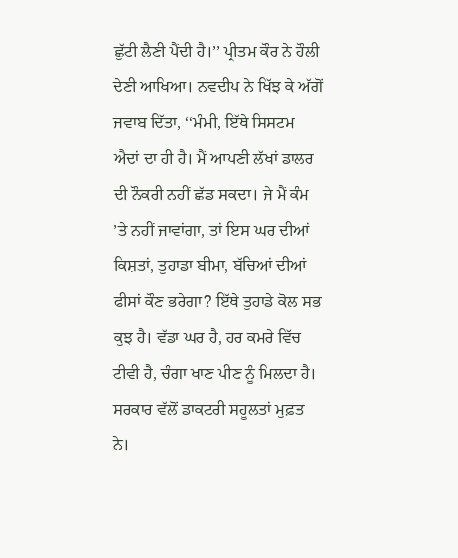ਛੁੱਟੀ ਲੈਣੀ ਪੈਂਦੀ ਹੈ।’’ ਪ੍ਰੀਤਮ ਕੌਰ ਨੇ ਹੌਲੀ ਦੇਣੀ ਆਖਿਆ। ਨਵਦੀਪ ਨੇ ਖਿੱਝ ਕੇ ਅੱਗੋਂ ਜਵਾਬ ਦਿੱਤਾ, ‘‘ਮੰਮੀ, ਇੱਥੇ ਸਿਸਟਮ ਐਦਾਂ ਦਾ ਹੀ ਹੈ। ਮੈਂ ਆਪਣੀ ਲੱਖਾਂ ਡਾਲਰ ਦੀ ਨੌਕਰੀ ਨਹੀਂ ਛੱਡ ਸਕਦਾ। ਜੇ ਮੈਂ ਕੰਮ ’ਤੇ ਨਹੀਂ ਜਾਵਾਂਗਾ, ਤਾਂ ਇਸ ਘਰ ਦੀਆਂ ਕਿਸ਼ਤਾਂ, ਤੁਹਾਡਾ ਬੀਮਾ, ਬੱਚਿਆਂ ਦੀਆਂ ਫੀਸਾਂ ਕੌਣ ਭਰੇਗਾ? ਇੱਥੇ ਤੁਹਾਡੇ ਕੋਲ ਸਭ ਕੁਝ ਹੈ। ਵੱਡਾ ਘਰ ਹੈ, ਹਰ ਕਮਰੇ ਵਿੱਚ ਟੀਵੀ ਹੈ, ਚੰਗਾ ਖਾਣ ਪੀਣ ਨੂੰ ਮਿਲਦਾ ਹੈ। ਸਰਕਾਰ ਵੱਲੋਂ ਡਾਕਟਰੀ ਸਹੂਲਤਾਂ ਮੁਫ਼ਤ ਨੇ।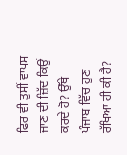ਫਿਰ ਵੀ ਤੁਸੀਂ ਵਾਪਸ ਜਾਣ ਦੀ ਜ਼ਿੱਦ ਕਿਉਂ ਕਰਦੇ ਹੋ? ਉੱਥੇ ਪੰਜਾਬ ਵਿੱਚ ਹੁਣ ਰੱਖਿਆ ਹੀ ਕੀ ਹੈ?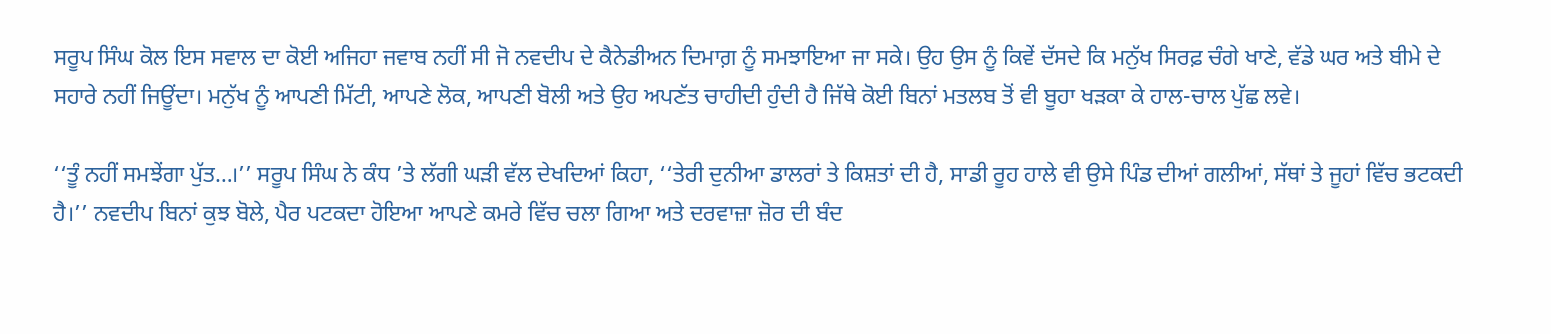ਸਰੂਪ ਸਿੰਘ ਕੋਲ ਇਸ ਸਵਾਲ ਦਾ ਕੋਈ ਅਜਿਹਾ ਜਵਾਬ ਨਹੀਂ ਸੀ ਜੋ ਨਵਦੀਪ ਦੇ ਕੈਨੇਡੀਅਨ ਦਿਮਾਗ਼ ਨੂੰ ਸਮਝਾਇਆ ਜਾ ਸਕੇ। ਉਹ ਉਸ ਨੂੰ ਕਿਵੇਂ ਦੱਸਦੇ ਕਿ ਮਨੁੱਖ ਸਿਰਫ਼ ਚੰਗੇ ਖਾਣੇ, ਵੱਡੇ ਘਰ ਅਤੇ ਬੀਮੇ ਦੇ ਸਹਾਰੇ ਨਹੀਂ ਜਿਊਂਦਾ। ਮਨੁੱਖ ਨੂੰ ਆਪਣੀ ਮਿੱਟੀ, ਆਪਣੇ ਲੋਕ, ਆਪਣੀ ਬੋਲੀ ਅਤੇ ਉਹ ਅਪਣੱਤ ਚਾਹੀਦੀ ਹੁੰਦੀ ਹੈ ਜਿੱਥੇ ਕੋਈ ਬਿਨਾਂ ਮਤਲਬ ਤੋਂ ਵੀ ਬੂਹਾ ਖੜਕਾ ਕੇ ਹਾਲ-ਚਾਲ ਪੁੱਛ ਲਵੇ।

‘‘ਤੂੰ ਨਹੀਂ ਸਮਝੇਂਗਾ ਪੁੱਤ…।’’ ਸਰੂਪ ਸਿੰਘ ਨੇ ਕੰਧ ’ਤੇ ਲੱਗੀ ਘੜੀ ਵੱਲ ਦੇਖਦਿਆਂ ਕਿਹਾ, ‘‘ਤੇਰੀ ਦੁਨੀਆ ਡਾਲਰਾਂ ਤੇ ਕਿਸ਼ਤਾਂ ਦੀ ਹੈ, ਸਾਡੀ ਰੂਹ ਹਾਲੇ ਵੀ ਉਸੇ ਪਿੰਡ ਦੀਆਂ ਗਲੀਆਂ, ਸੱਥਾਂ ਤੇ ਜੂਹਾਂ ਵਿੱਚ ਭਟਕਦੀ ਹੈ।’’ ਨਵਦੀਪ ਬਿਨਾਂ ਕੁਝ ਬੋਲੇ, ਪੈਰ ਪਟਕਦਾ ਹੋਇਆ ਆਪਣੇ ਕਮਰੇ ਵਿੱਚ ਚਲਾ ਗਿਆ ਅਤੇ ਦਰਵਾਜ਼ਾ ਜ਼ੋਰ ਦੀ ਬੰਦ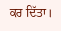ਕਰ ਦਿੱਤਾ।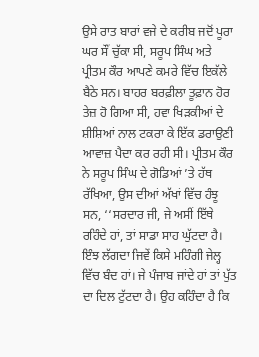ਉਸੇ ਰਾਤ ਬਾਰਾਂ ਵਜੇ ਦੇ ਕਰੀਬ ਜਦੋਂ ਪੂਰਾ ਘਰ ਸੌਂ ਚੁੱਕਾ ਸੀ, ਸਰੂਪ ਸਿੰਘ ਅਤੇ ਪ੍ਰੀਤਮ ਕੌਰ ਆਪਣੇ ਕਮਰੇ ਵਿੱਚ ਇਕੱਲੇ ਬੈਠੇ ਸਨ। ਬਾਹਰ ਬਰਫ਼ੀਲਾ ਤੂਫ਼ਾਨ ਹੋਰ ਤੇਜ਼ ਹੋ ਗਿਆ ਸੀ, ਹਵਾ ਖਿੜਕੀਆਂ ਦੇ ਸ਼ੀਸ਼ਿਆਂ ਨਾਲ ਟਕਰਾ ਕੇ ਇੱਕ ਡਰਾਉਣੀ ਆਵਾਜ਼ ਪੈਦਾ ਕਰ ਰਹੀ ਸੀ। ਪ੍ਰੀਤਮ ਕੌਰ ਨੇ ਸਰੂਪ ਸਿੰਘ ਦੇ ਗੋਡਿਆਂ ’ਤੇ ਹੱਥ ਰੱਖਿਆ, ਉਸ ਦੀਆਂ ਅੱਖਾਂ ਵਿੱਚ ਹੰਝੂ ਸਨ, ‘‘ਸਰਦਾਰ ਜੀ, ਜੇ ਅਸੀਂ ਇੱਥੇ ਰਹਿੰਦੇ ਹਾਂ, ਤਾਂ ਸਾਡਾ ਸਾਹ ਘੁੱਟਦਾ ਹੈ। ਇੰਝ ਲੱਗਦਾ ਜਿਵੇਂ ਕਿਸੇ ਮਹਿੰਗੀ ਜੇਲ੍ਹ ਵਿੱਚ ਬੰਦ ਹਾਂ। ਜੇ ਪੰਜਾਬ ਜਾਂਦੇ ਹਾਂ ਤਾਂ ਪੁੱਤ ਦਾ ਦਿਲ ਟੁੱਟਦਾ ਹੈ। ਉਹ ਕਹਿੰਦਾ ਹੈ ਕਿ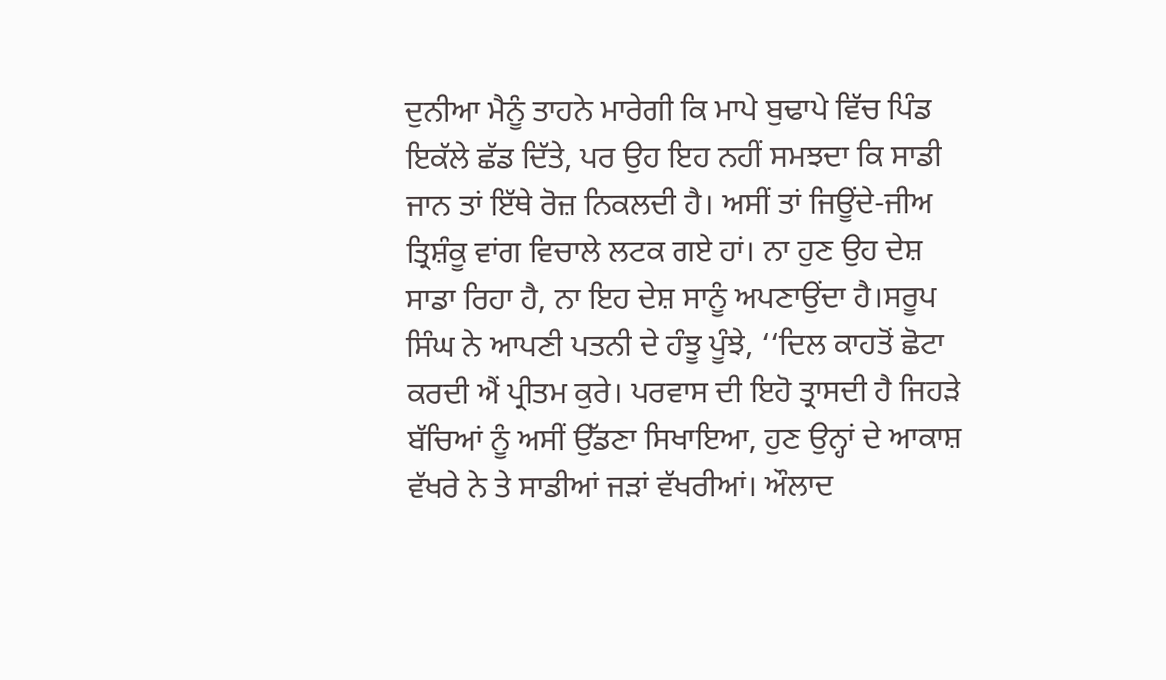ਦੁਨੀਆ ਮੈਨੂੰ ਤਾਹਨੇ ਮਾਰੇਗੀ ਕਿ ਮਾਪੇ ਬੁਢਾਪੇ ਵਿੱਚ ਪਿੰਡ ਇਕੱਲੇ ਛੱਡ ਦਿੱਤੇ, ਪਰ ਉਹ ਇਹ ਨਹੀਂ ਸਮਝਦਾ ਕਿ ਸਾਡੀ ਜਾਨ ਤਾਂ ਇੱਥੇ ਰੋਜ਼ ਨਿਕਲਦੀ ਹੈ। ਅਸੀਂ ਤਾਂ ਜਿਊਂਦੇ-ਜੀਅ ਤ੍ਰਿਸ਼ੰਕੂ ਵਾਂਗ ਵਿਚਾਲੇ ਲਟਕ ਗਏ ਹਾਂ। ਨਾ ਹੁਣ ਉਹ ਦੇਸ਼ ਸਾਡਾ ਰਿਹਾ ਹੈ, ਨਾ ਇਹ ਦੇਸ਼ ਸਾਨੂੰ ਅਪਣਾਉਂਦਾ ਹੈ।ਸਰੂਪ ਸਿੰਘ ਨੇ ਆਪਣੀ ਪਤਨੀ ਦੇ ਹੰਝੂ ਪੂੰਝੇ, ‘‘ਦਿਲ ਕਾਹਤੋਂ ਛੋਟਾ ਕਰਦੀ ਐਂ ਪ੍ਰੀਤਮ ਕੁਰੇ। ਪਰਵਾਸ ਦੀ ਇਹੋ ਤ੍ਰਾਸਦੀ ਹੈ ਜਿਹੜੇ ਬੱਚਿਆਂ ਨੂੰ ਅਸੀਂ ਉੱਡਣਾ ਸਿਖਾਇਆ, ਹੁਣ ਉਨ੍ਹਾਂ ਦੇ ਆਕਾਸ਼ ਵੱਖਰੇ ਨੇ ਤੇ ਸਾਡੀਆਂ ਜੜਾਂ ਵੱਖਰੀਆਂ। ਔਲਾਦ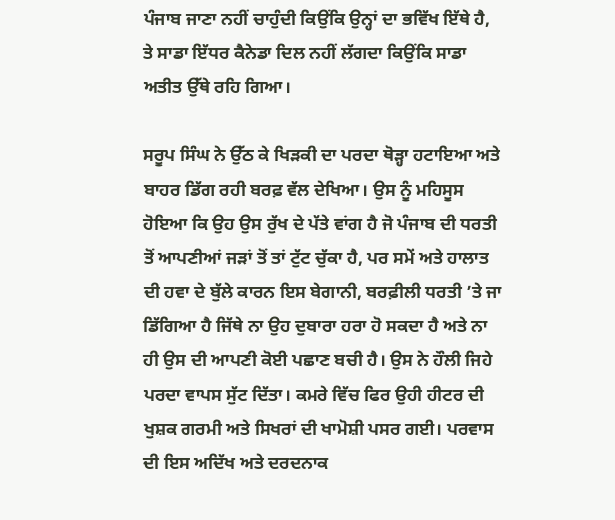ਪੰਜਾਬ ਜਾਣਾ ਨਹੀਂ ਚਾਹੁੰਦੀ ਕਿਉਂਕਿ ਉਨ੍ਹਾਂ ਦਾ ਭਵਿੱਖ ਇੱਥੇ ਹੈ, ਤੇ ਸਾਡਾ ਇੱਧਰ ਕੈਨੇਡਾ ਦਿਲ ਨਹੀਂ ਲੱਗਦਾ ਕਿਉਂਕਿ ਸਾਡਾ ਅਤੀਤ ਉੱਥੇ ਰਹਿ ਗਿਆ।

ਸਰੂਪ ਸਿੰਘ ਨੇ ਉੱਠ ਕੇ ਖਿੜਕੀ ਦਾ ਪਰਦਾ ਥੋੜ੍ਹਾ ਹਟਾਇਆ ਅਤੇ ਬਾਹਰ ਡਿੱਗ ਰਹੀ ਬਰਫ਼ ਵੱਲ ਦੇਖਿਆ। ਉਸ ਨੂੰ ਮਹਿਸੂਸ ਹੋਇਆ ਕਿ ਉਹ ਉਸ ਰੁੱਖ ਦੇ ਪੱਤੇ ਵਾਂਗ ਹੈ ਜੋ ਪੰਜਾਬ ਦੀ ਧਰਤੀ ਤੋਂ ਆਪਣੀਆਂ ਜੜਾਂ ਤੋਂ ਤਾਂ ਟੁੱਟ ਚੁੱਕਾ ਹੈ, ਪਰ ਸਮੇਂ ਅਤੇ ਹਾਲਾਤ ਦੀ ਹਵਾ ਦੇ ਬੁੱਲੇ ਕਾਰਨ ਇਸ ਬੇਗਾਨੀ, ਬਰਫ਼ੀਲੀ ਧਰਤੀ ’ਤੇ ਜਾ ਡਿੱਗਿਆ ਹੈ ਜਿੱਥੇ ਨਾ ਉਹ ਦੁਬਾਰਾ ਹਰਾ ਹੋ ਸਕਦਾ ਹੈ ਅਤੇ ਨਾ ਹੀ ਉਸ ਦੀ ਆਪਣੀ ਕੋਈ ਪਛਾਣ ਬਚੀ ਹੈ। ਉਸ ਨੇ ਹੌਲੀ ਜਿਹੇ ਪਰਦਾ ਵਾਪਸ ਸੁੱਟ ਦਿੱਤਾ। ਕਮਰੇ ਵਿੱਚ ਫਿਰ ਉਹੀ ਹੀਟਰ ਦੀ ਖੁਸ਼ਕ ਗਰਮੀ ਅਤੇ ਸਿਖਰਾਂ ਦੀ ਖਾਮੋਸ਼ੀ ਪਸਰ ਗਈ। ਪਰਵਾਸ ਦੀ ਇਸ ਅਦਿੱਖ ਅਤੇ ਦਰਦਨਾਕ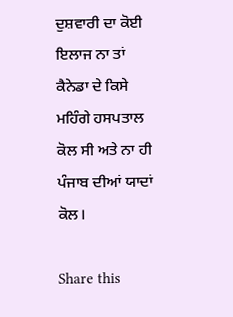ਦੁਸ਼ਵਾਰੀ ਦਾ ਕੋਈ ਇਲਾਜ ਨਾ ਤਾਂ ਕੈਨੇਡਾ ਦੇ ਕਿਸੇ ਮਹਿੰਗੇ ਹਸਪਤਾਲ ਕੋਲ ਸੀ ਅਤੇ ਨਾ ਹੀ ਪੰਜਾਬ ਦੀਆਂ ਯਾਦਾਂ ਕੋਲ।

Share this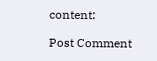content:

Post Comment